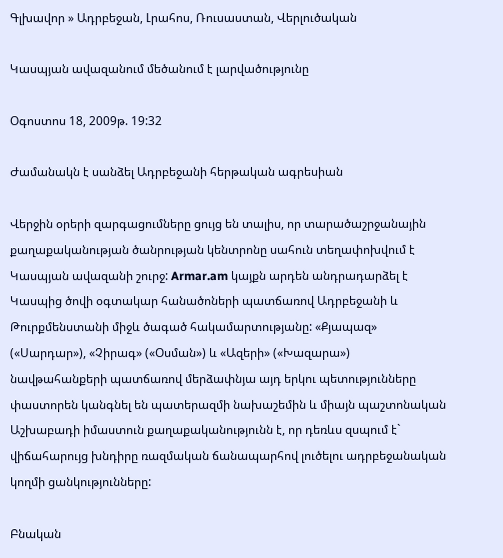Գլխավոր » Ադրբեջան, Լրահոս, Ռուսաստան, Վերլուծական

Կասպյան ավազանում մեծանում է լարվածությունը

Օգոստոս 18, 2009թ. 19:32

Ժամանակն է սանձել Ադրբեջանի հերթական ագրեսիան

Վերջին օրերի զարգացումները ցույց են տալիս, որ տարածաշրջանային քաղաքականության ծանրության կենտրոնը սահուն տեղափոխվում է Կասպյան ավազանի շուրջ: Armar.am կայքն արդեն անդրադարձել է Կասպից ծովի օգտակար հանածոների պատճառով Ադրբեջանի և Թուրքմենստանի միջև ծագած հակամարտությանը: «Քյապազ» («Սարդար»), «Չիրագ» («Օսման») և «Ազերի» («Խազարա») նավթահանքերի պատճառով մերձափնյա այդ երկու պետությունները փաստորեն կանգնել են պատերազմի նախաշեմին և միայն պաշտոնական Աշխաբադի իմաստուն քաղաքականությունն է, որ դեռևս զսպում է` վիճահարույց խնդիրը ռազմական ճանապարհով լուծելու ադրբեջանական կողմի ցանկությունները:

Բնական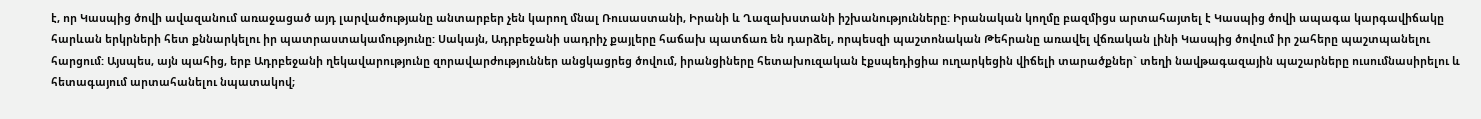է, որ Կասպից ծովի ավազանում առաջացած այդ լարվածությանը անտարբեր չեն կարող մնալ Ռուսաստանի, Իրանի և Ղազախստանի իշխանությունները: Իրանական կողմը բազմիցս արտահայտել է Կասպից ծովի ապագա կարգավիճակը հարևան երկրների հետ քննարկելու իր պատրաստակամությունը: Սակայն, Ադրբեջանի սադրիչ քայլերը հաճախ պատճառ են դարձել, որպեսզի պաշտոնական Թեհրանը առավել վճռական լինի Կասպից ծովում իր շահերը պաշտպանելու հարցում: Այսպես, այն պահից, երբ Ադրբեջանի ղեկավարությունը զորավարժություններ անցկացրեց ծովում, իրանցիները հետախուզական էքսպեդիցիա ուղարկեցին վիճելի տարածքներ` տեղի նավթագազային պաշարները ուսումնասիրելու և հետագայում արտահանելու նպատակով;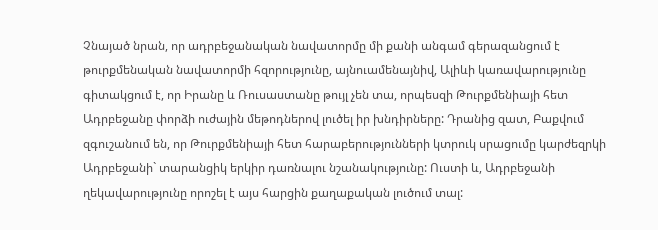Չնայած նրան, որ ադրբեջանական նավատորմը մի քանի անգամ գերազանցում է թուրքմենական նավատորմի հզորությունը, այնուամենայնիվ, Ալիևի կառավարությունը գիտակցում է, որ Իրանը և Ռուսաստանը թույլ չեն տա, որպեսզի Թուրքմենիայի հետ Ադրբեջանը փորձի ուժային մեթոդներով լուծել իր խնդիրները: Դրանից զատ, Բաքվում զգուշանում են, որ Թուրքմենիայի հետ հարաբերությունների կտրուկ սրացումը կարժեզրկի Ադրբեջանի` տարանցիկ երկիր դառնալու նշանակությունը: Ուստի և, Ադրբեջանի ղեկավարությունը որոշել է այս հարցին քաղաքական լուծում տալ: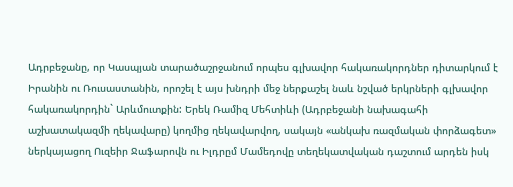Ադրբեջանը, որ Կասպյան տարածաշրջանում որպես գլխավոր հակառակորդներ դիտարկում է Իրանին ու Ռուսաստանին, որոշել է այս խնդրի մեջ ներքաշել նաև նշված երկրների գլխավոր հակառակորդին` Արևմուտքին: Երեկ Ռամիզ Մեհտիևի (Ադրբեջանի նախագահի աշխատակազմի ղեկավարը) կողմից ղեկավարվող, սակայն «անկախ ռազմական փորձագետ» ներկայացող Ուզեիր Ջաֆարովն ու Իլդրըմ Մամեդովը տեղեկատվական դաշտում արդեն իսկ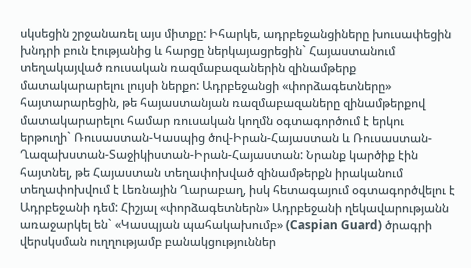սկսեցին շրջանառել այս միտքը: Իհարկե, ադրբեջանցիները խուսափեցին խնդրի բուն էությանից և հարցը ներկայացրեցին` Հայաստանում տեղակայված ռուսական ռազմաբազաներին զինամթերք մատակարարելու լույսի ներքո: Ադրբեջանցի «փորձագետները» հայտարարեցին, թե հայաստանյան ռազմաբազաները զինամթերքով մատակարարելու համար ռուսական կողմն օգտագործում է երկու երթուղի` Ռուսաստան-Կասպից ծով-Իրան-Հայաստան և Ռուսաստան-Ղազախստան-Տաջիկիստան-Իրան-Հայաստան: Նրանք կարծիք էին հայտնել, թե Հայաստան տեղափոխված զինամթերքն իրականում տեղափոխվում է Լեռնային Ղարաբաղ, իսկ հետագայում օգտագործվելու է Ադրբեջանի դեմ: Հիշյալ «փորձագետներն» Ադրբեջանի ղեկավարությանն առաջարկել են` «Կասպյան պահակախումբ» (Caspian Guard) ծրագրի վերսկսման ուղղությամբ բանակցություններ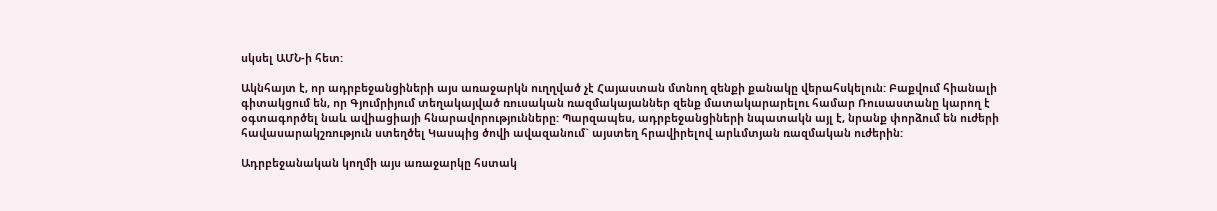սկսել ԱՄՆ-ի հետ:

Ակնհայտ է, որ ադրբեջանցիների այս առաջարկն ուղղված չէ Հայաստան մտնող զենքի քանակը վերահսկելուն: Բաքվում հիանալի գիտակցում են, որ Գյումրիյում տեղակայված ռուսական ռազմակայաններ զենք մատակարարելու համար Ռուսաստանը կարող է օգտագործել նաև ավիացիայի հնարավորությունները: Պարզապես, ադրբեջանցիների նպատակն այլ է, նրանք փորձում են ուժերի հավասարակշռություն ստեղծել Կասպից ծովի ավազանում` այստեղ հրավիրելով արևմտյան ռազմական ուժերին:

Ադրբեջանական կողմի այս առաջարկը հստակ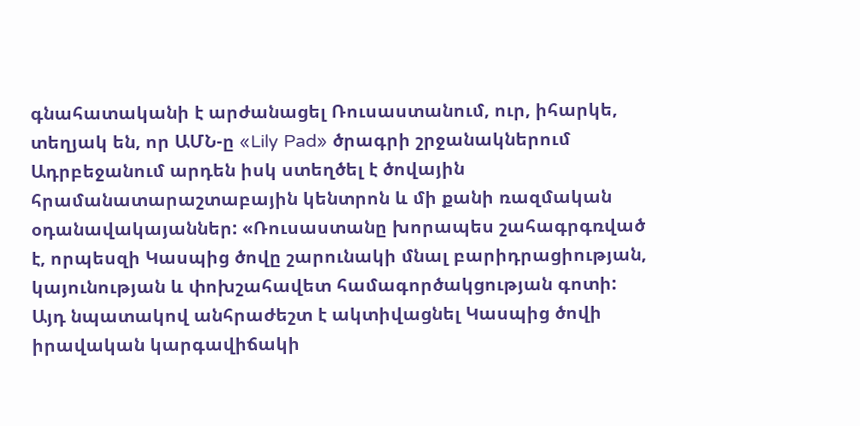գնահատականի է արժանացել Ռուսաստանում, ուր, իհարկե, տեղյակ են, որ ԱՄՆ-ը «Lily Pad» ծրագրի շրջանակներում Ադրբեջանում արդեն իսկ ստեղծել է ծովային հրամանատարաշտաբային կենտրոն և մի քանի ռազմական օդանավակայաններ: «Ռուսաստանը խորապես շահագրգռված է, որպեսզի Կասպից ծովը շարունակի մնալ բարիդրացիության, կայունության և փոխշահավետ համագործակցության գոտի: Այդ նպատակով անհրաժեշտ է ակտիվացնել Կասպից ծովի իրավական կարգավիճակի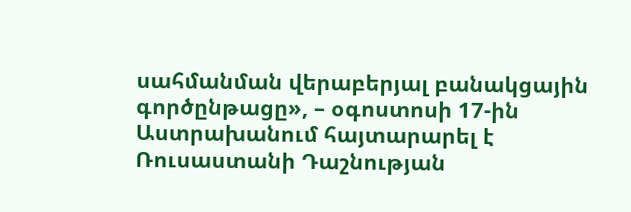սահմանման վերաբերյալ բանակցային գործընթացը», – օգոստոսի 17-ին Աստրախանում հայտարարել է Ռուսաստանի Դաշնության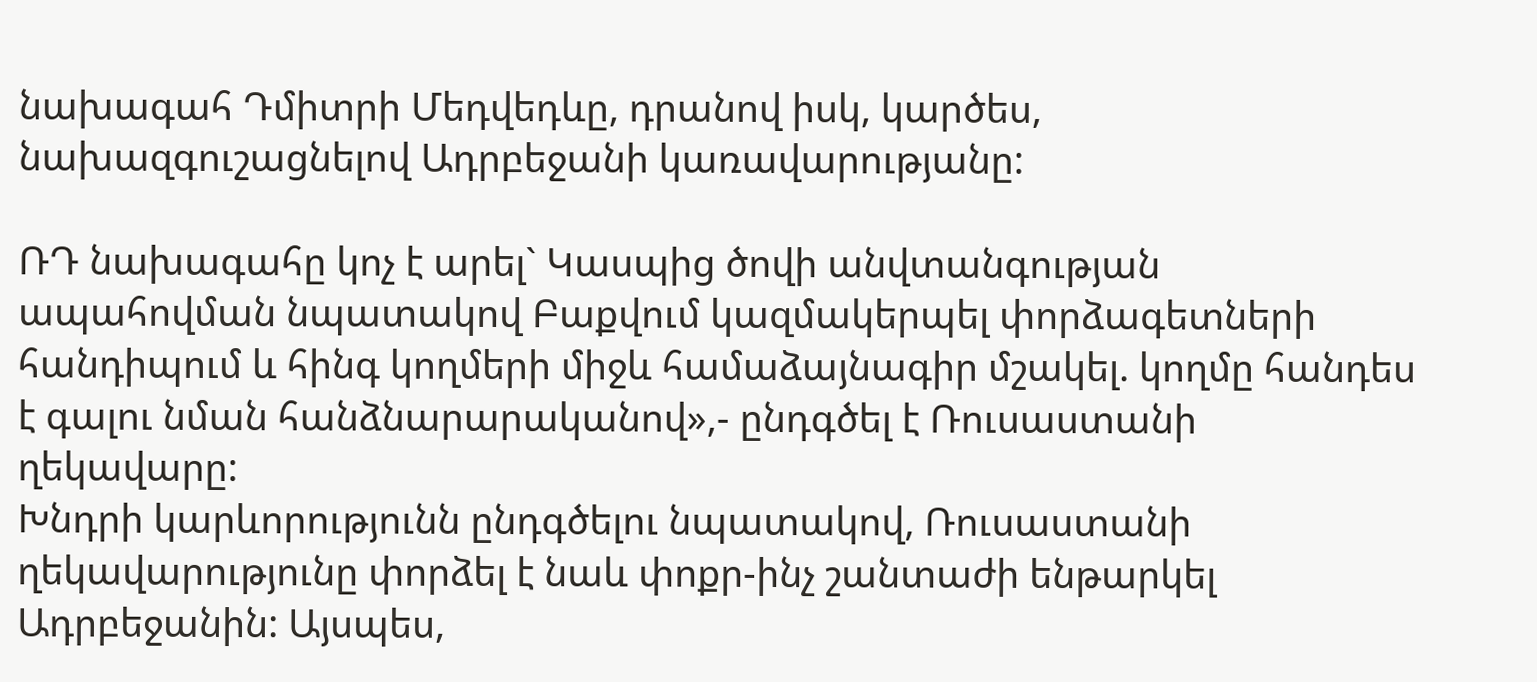նախագահ Դմիտրի Մեդվեդևը, դրանով իսկ, կարծես, նախազգուշացնելով Ադրբեջանի կառավարությանը:

ՌԴ նախագահը կոչ է արել` Կասպից ծովի անվտանգության ապահովման նպատակով Բաքվում կազմակերպել փորձագետների հանդիպում և հինգ կողմերի միջև համաձայնագիր մշակել. կողմը հանդես է գալու նման հանձնարարականով»,- ընդգծել է Ռուսաստանի ղեկավարը:
Խնդրի կարևորությունն ընդգծելու նպատակով, Ռուսաստանի ղեկավարությունը փորձել է նաև փոքր-ինչ շանտաժի ենթարկել Ադրբեջանին: Այսպես,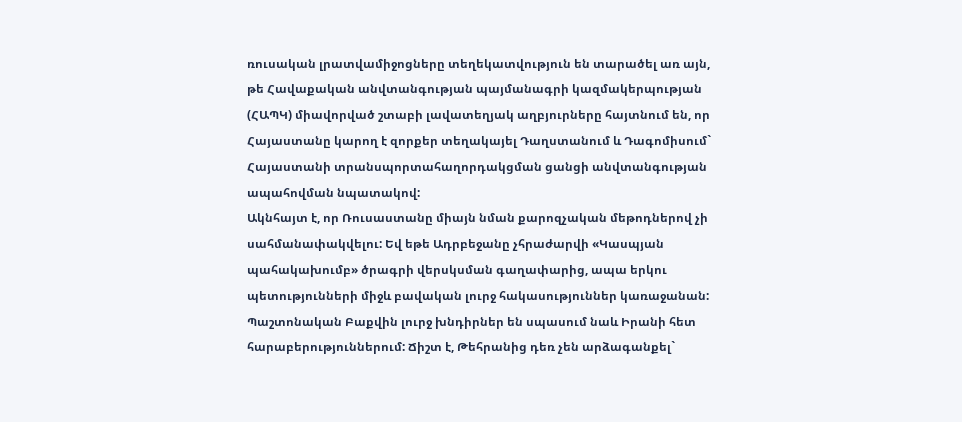ռուսական լրատվամիջոցները տեղեկատվություն են տարածել առ այն, թե Հավաքական անվտանգության պայմանագրի կազմակերպության (ՀԱՊԿ) միավորված շտաբի լավատեղյակ աղբյուրները հայտնում են, որ Հայաստանը կարող է զորքեր տեղակայել Դաղստանում և Դագոմիսում` Հայաստանի տրանսպորտահաղորդակցման ցանցի անվտանգության ապահովման նպատակով:
Ակնհայտ է, որ Ռուսաստանը միայն նման քարոզչական մեթոդներով չի սահմանափակվելու: Եվ եթե Ադրբեջանը չհրաժարվի «Կասպյան պահակախումբ» ծրագրի վերսկսման գաղափարից, ապա երկու պետությունների միջև բավական լուրջ հակասություններ կառաջանան: Պաշտոնական Բաքվին լուրջ խնդիրներ են սպասում նաև Իրանի հետ հարաբերություններում: Ճիշտ է, Թեհրանից դեռ չեն արձագանքել`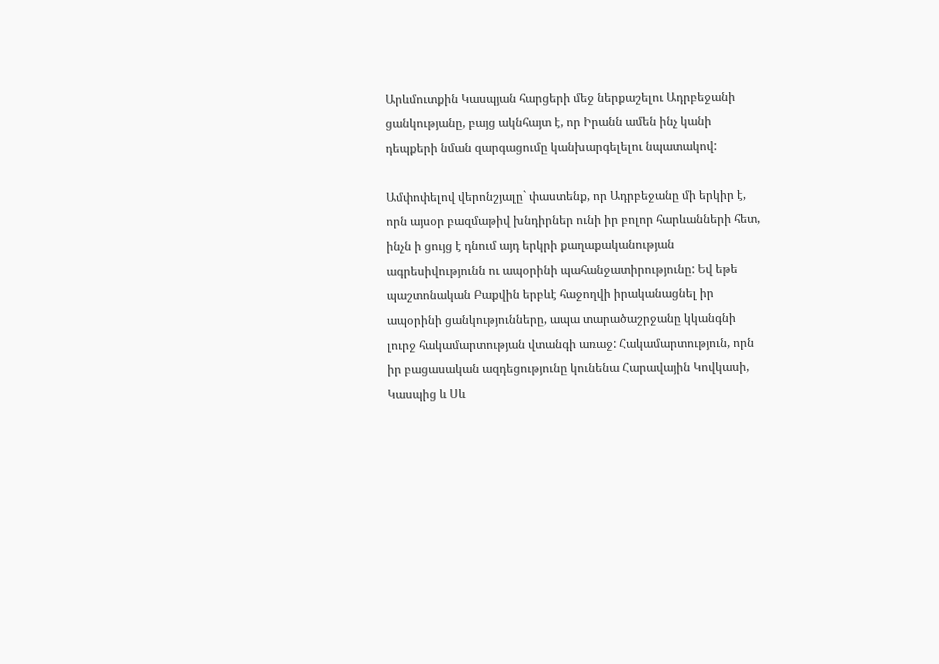Արևմուտքին Կասպյան հարցերի մեջ ներքաշելու Ադրբեջանի ցանկությանը, բայց ակնհայտ է, որ Իրանն ամեն ինչ կանի դեպքերի նման զարգացումը կանխարգելելու նպատակով:

Ամփոփելով վերոնշյալը` փաստենք, որ Ադրբեջանը մի երկիր է, որն այսօր բազմաթիվ խնդիրներ ունի իր բոլոր հարևանների հետ, ինչն ի ցույց է դնում այդ երկրի քաղաքականության ագրեսիվությունն ու ապօրինի պահանջատիրությունը: Եվ եթե պաշտոնական Բաքվին երբևէ հաջողվի իրականացնել իր ապօրինի ցանկությունները, ապա տարածաշրջանը կկանգնի լուրջ հակամարտության վտանգի առաջ: Հակամարտություն, որն իր բացասական ազդեցությունը կունենա Հարավային Կովկասի, Կասպից և Սև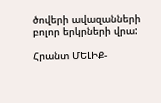ծովերի ավազանների բոլոր երկրների վրա:

Հրանտ ՄԵԼԻՔ-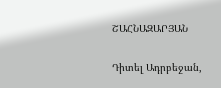ՇԱՀՆԱԶԱՐՅԱՆ


Դիտել Ադրբեջան,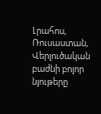Լրահոս, Ռուսաստան, Վերլուծական բաժնի բոլոր նյութերը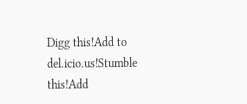Digg this!Add to del.icio.us!Stumble this!Add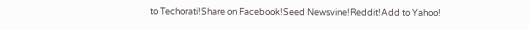to Techorati!Share on Facebook!Seed Newsvine!Reddit!Add to Yahoo!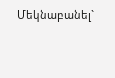Մեկնաբանել`